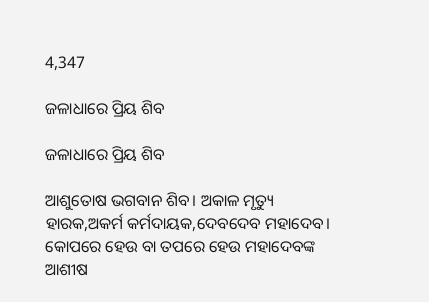4,347

ଜଳାଧାରେ ପ୍ରିୟ ଶିବ

ଜଳାଧାରେ ପ୍ରିୟ ଶିବ

ଆଶୁତୋଷ ଭଗବାନ ଶିବ। ଅକାଳ ମୃତ୍ୟୁ ହାରକ,ଅକର୍ମ କର୍ମଦାୟକ,ଦେବଦେବ ମହାଦେବ। କୋପରେ ହେଉ ବା ତପରେ ହେଉ ମହାଦେବଙ୍କ ଆଶୀଷ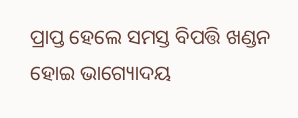ପ୍ରାପ୍ତ ହେଲେ ସମସ୍ତ ବିପତ୍ତି ଖଣ୍ଡନ ହୋଇ ଭାଗ୍ୟୋଦୟ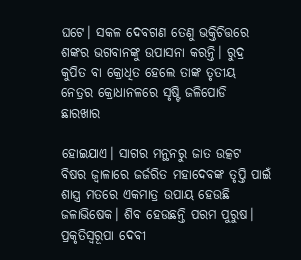ଘଟେ। ସକଳ ଦେବଗଣ ତେଣୁ ଭକ୍ତିଚିତ୍ତରେ ଶଙ୍କର ଭଗବାନଙ୍କୁ ଉପାସନା କରନ୍ତି। ରୁଦ୍ର କୁପିତ ବା କ୍ରୋଧିତ ହେଲେ ତାଙ୍କ ତୃତୀୟ ନେତ୍ରର କ୍ରୋଧାନଳରେ ସୃଷ୍ଟି ଜଳିପୋଡି ଛାରଖାର

ହୋଇଯାଏ। ସାଗର ମନ୍ଥନରୁ ଜାତ ଉତ୍କଟ ବିଷର ଜ୍ଵାଳାରେ ଜର୍ଜରିତ ମହାଦେବଙ୍କ ତୃପ୍ତି ପାଇଁ ଶାସ୍ତ୍ର ମତରେ ଏକମାତ୍ର ଉପାୟ ହେଉଛି ଜଳାଭିଷେକ। ଶିବ ହେଉଛନ୍ତି ପରମ ପୁରୁଷ। ପ୍ରକୃତିସ୍ଵରୂପା ଦେବୀ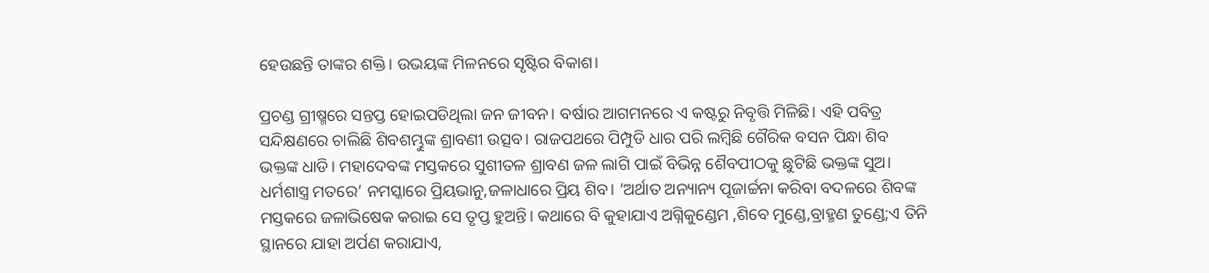ହେଉଛନ୍ତି ତାଙ୍କର ଶକ୍ତି। ଉଭୟଙ୍କ ମିଳନରେ ସୃଷ୍ଟିର ବିକାଶ।

ପ୍ରଚଣ୍ଡ ଗ୍ରୀଷ୍ମରେ ସନ୍ତପ୍ତ ହୋଇପଡିଥିଲା ଜନ ଜୀବନ। ବର୍ଷାର ଆଗମନରେ ଏ କଷ୍ଟରୁ ନିବୃତ୍ତି ମିଳିଛି। ଏହି ପବିତ୍ର ସନ୍ଦିକ୍ଷଣରେ ଚାଲିଛି ଶିବଶମ୍ଭୁଙ୍କ ଶ୍ରାବଣୀ ଉତ୍ସବ। ରାଜପଥରେ ପିମ୍ପୁଡି ଧାର ପରି ଲମ୍ବିଛି ଗୈରିକ ବସନ ପିନ୍ଧା ଶିବ ଭକ୍ତଙ୍କ ଧାଡି। ମହାଦେବଙ୍କ ମସ୍ତକରେ ସୁଶୀତଳ ଶ୍ରାବଣ ଜଳ ଲାଗି ପାଇଁ ବିଭିନ୍ନ ଶୈବପୀଠକୁ ଛୁଟିଛି ଭକ୍ତଙ୍କ ସୁଅ। ଧର୍ମଶାସ୍ତ୍ର ମତରେ’ ନମସ୍କାରେ ପ୍ରିୟଭାନୁ,ଜଳାଧାରେ ପ୍ରିୟ ଶିବ। ‘ଅର୍ଥାତ ଅନ୍ୟାନ୍ୟ ପୂଜାର୍ଚ୍ଚନା କରିବା ବଦଳରେ ଶିବଙ୍କ ମସ୍ତକରେ ଜଳାଭିଷେକ କରାଇ ସେ ତୃପ୍ତ ହୁଅନ୍ତି। କଥାରେ ବି କୁହାଯାଏ ଅଗ୍ନିକୁଣ୍ଡେମ ,ଶିବେ ମୁଣ୍ଡେ,ବ୍ରାହ୍ମଣ ତୁଣ୍ଡେ;ଏ ତିନି ସ୍ଥାନରେ ଯାହା ଅର୍ପଣ କରାଯାଏ,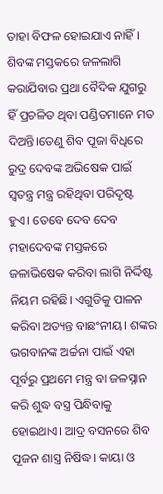ତାହା ବିଫଳ ହୋଇଯାଏ ନାହିଁ। ଶିବଙ୍କ ମସ୍ତକରେ ଜଳଲାଗି କରାଯିବାର ପ୍ରଥା ବୈଦିକ ଯୁଗରୁ ହିଁ ପ୍ରଚଳିତ ଥିବା ପଣ୍ଡିତମାନେ ମତ ଦିଅନ୍ତି।ତେଣୁ ଶିବ ପୂଜା ବିଧିରେ ରୁଦ୍ର ଦେବଙ୍କ ଅଭିଷେକ ପାଇଁ ସ୍ଵତନ୍ତ୍ର ମନ୍ତ୍ର ରହିଥିବା ପରିଦୃଷ୍ଟ ହୁଏ। ତେବେ ଦେବ ଦେବ ମହାଦେବଙ୍କ ମସ୍ତକରେ ଜଳାଭିଷେକ କରିବା ଲାଗି ନିର୍ଦ୍ଦିଷ୍ଟ ନିୟମ ରହିଛି। ଏଗୁଡିକୁ ପାଳନ କରିବା ଅତ୍ୟନ୍ତ ବାଛଂନୀୟ। ଶଙ୍କର ଭଗବାନଙ୍କ ଅର୍ଚ୍ଚନା ପାଇଁ ଏହା ପୂର୍ବରୁ ପ୍ରଥମେ ମନ୍ତ୍ର ବା ଜଳସ୍ନାନ କରି ଶୁଦ୍ଧ ବସ୍ତ୍ର ପିନ୍ଧିବାକୁ ହୋଇଥାଏ। ଆଦ୍ର ବସନରେ ଶିବ ପୂଜନ ଶାସ୍ତ୍ର ନିଷିଦ୍ଧ। କାୟା ଓ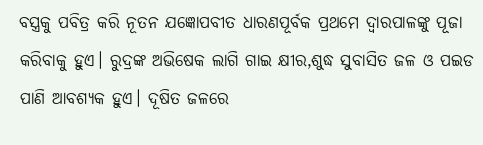ବସ୍ତ୍ରକୁ ପବିତ୍ର କରି ନୂତନ ଯଜ୍ଞୋପବୀତ ଧାରଣପୂର୍ବକ ପ୍ରଥମେ ଦ୍ଵାରପାଳଙ୍କୁ ପୂଜା କରିବାକୁ ହୁଏ। ରୁଦ୍ରଙ୍କ ଅଭିଷେକ ଲାଗି ଗାଇ କ୍ଷୀର,ଶୁଦ୍ଧ ସୁବାସିତ ଜଳ ଓ ପଇଡ ପାଣି ଆବଶ୍ୟକ ହୁଏ। ଦୂଷିତ ଜଳରେ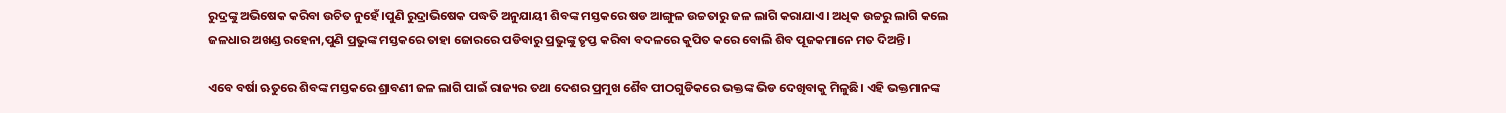ରୁଦ୍ରଙ୍କୁ ଅଭିଷେକ କରିବା ଉଚିତ ନୁହେଁ।ପୁଣି ରୁଦ୍ରାଭିଷେକ ପଦ୍ଧତି ଅନୁଯାୟୀ ଶିବଙ୍କ ମସ୍ତକରେ ଷଡ ଆଙ୍ଗୁଳ ଉଚ୍ଚତାରୁ ଜଳ ଲାଗି କରାଯାଏ। ଅଧିକ ଉଚ୍ଚରୁ ଲାଗି କଲେ ଜଳଧାର ଅଖଣ୍ଡ ରହେନା,ପୁଣି ପ୍ରଭୁଙ୍କ ମସ୍ତକରେ ତାହା ଜୋରରେ ପଡିବାରୁ ପ୍ରଭୁଙ୍କୁ ତୃପ୍ତ କରିବା ବଦଳରେ କୁପିତ କରେ ବୋଲି ଶିବ ପୂଜକମାନେ ମତ ଦିଅନ୍ତି।

ଏବେ ବର୍ଷା ଋତୁରେ ଶିବଙ୍କ ମସ୍ତକରେ ଶ୍ରାବଣୀ ଜଳ ଲାଗି ପାଇଁ ରାଜ୍ୟର ତଥା ଦେଶର ପ୍ରମୁଖ ଶୈବ ପୀଠଗୁଡିକରେ ଭକ୍ତଙ୍କ ଭିଡ ଦେଖିବାକୁ ମିଳୁଛି। ଏହି ଭକ୍ତମାନଙ୍କ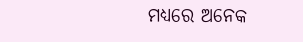ମଧ୍ୟରେ ଅନେକ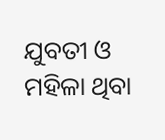ଯୁବତୀ ଓ ମହିଳା ଥିବା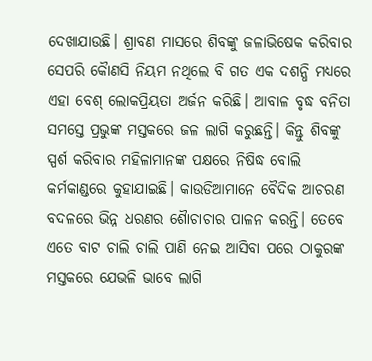ଦେଖାଯାଉଛି। ଶ୍ରାବଣ ମାସରେ ଶିବଙ୍କୁ ଜଳାଭିଷେକ କରିବାର ସେପରି କୈାଣସି ନିୟମ ନଥିଲେ ବି ଗତ ଏକ ଦଶନ୍ଧି ମଧ୍ୟରେ ଏହା ବେଶ୍ ଲୋକପ୍ରିୟତା ଅର୍ଜନ କରିଛି। ଆବାଳ ବୃଦ୍ଧ ବନିତା ସମସ୍ତେ ପ୍ରଭୁଙ୍କ ମସ୍ତକରେ ଜଳ ଲାଗି କରୁଛନ୍ତି। କିନ୍ତୁ ଶିବଙ୍କୁ ସ୍ପର୍ଶ କରିବାର ମହିଳାମାନଙ୍କ ପକ୍ଷରେ ନିଷିଦ୍ଧ ବୋଲି କର୍ମକାଣ୍ଡରେ କୁହାଯାଇଛି। କାଉଡିଆମାନେ ବୈଦିକ ଆଚରଣ ବଦଳରେ ଭିନ୍ନ ଧରଣର ଶୈାଚାଚାର ପାଳନ କରନ୍ତି। ତେବେ ଏତେ ବାଟ ଚାଲି ଚାଲି ପାଣି ନେଇ ଆସିବା ପରେ ଠାକୁରଙ୍କ ମସ୍ତକରେ ଯେଭଳି ଭାବେ ଲାଗି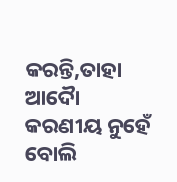କରନ୍ତି,ତାହା ଆଦୈା କରଣୀୟ ନୁହେଁ ବୋଲି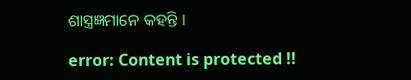ଶାସ୍ତ୍ରଜ୍ଞମାନେ କହନ୍ତି ।

error: Content is protected !!